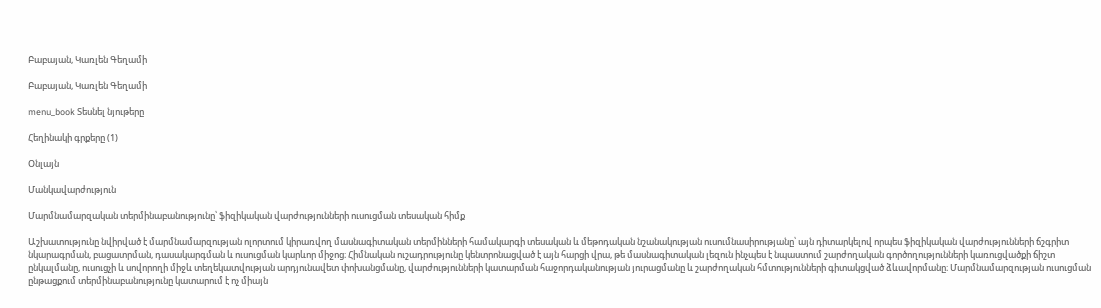Բաբայան, Կառլեն Գեղամի

Բաբայան, Կառլեն Գեղամի

menu_book Տեսնել նյութերը

Հեղինակի գրքերը (1)

Օնլայն

Մանկավարժություն

Մարմնամարզական տերմինաբանությունը՝ ֆիզիկական վարժությունների ուսուցման տեսական հիմք

Աշխատությունը նվիրված է մարմնամարզության ոլորտում կիրառվող մասնագիտական տերմինների համակարգի տեսական և մեթոդական նշանակության ուսումնասիրությանը՝ այն դիտարկելով որպես ֆիզիկական վարժությունների ճշգրիտ նկարագրման, բացատրման, դասակարգման և ուսուցման կարևոր միջոց։ Հիմնական ուշադրությունը կենտրոնացված է այն հարցի վրա, թե մասնագիտական լեզուն ինչպես է նպաստում շարժողական գործողությունների կառուցվածքի ճիշտ ընկալմանը, ուսուցչի և սովորողի միջև տեղեկատվության արդյունավետ փոխանցմանը, վարժությունների կատարման հաջորդականության յուրացմանը և շարժողական հմտությունների գիտակցված ձևավորմանը։ Մարմնամարզության ուսուցման ընթացքում տերմինաբանությունը կատարում է ոչ միայն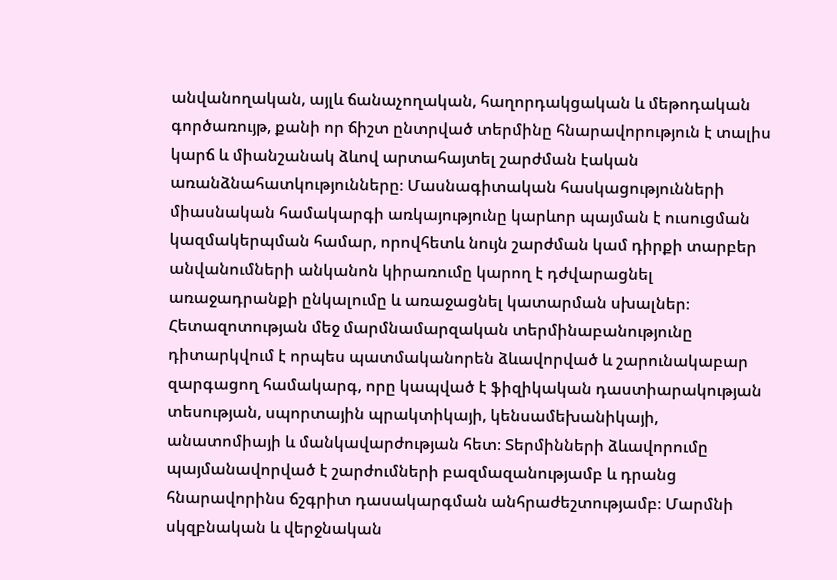անվանողական, այլև ճանաչողական, հաղորդակցական և մեթոդական գործառույթ, քանի որ ճիշտ ընտրված տերմինը հնարավորություն է տալիս կարճ և միանշանակ ձևով արտահայտել շարժման էական առանձնահատկությունները։ Մասնագիտական հասկացությունների միասնական համակարգի առկայությունը կարևոր պայման է ուսուցման կազմակերպման համար, որովհետև նույն շարժման կամ դիրքի տարբեր անվանումների անկանոն կիրառումը կարող է դժվարացնել առաջադրանքի ընկալումը և առաջացնել կատարման սխալներ։ Հետազոտության մեջ մարմնամարզական տերմինաբանությունը դիտարկվում է որպես պատմականորեն ձևավորված և շարունակաբար զարգացող համակարգ, որը կապված է ֆիզիկական դաստիարակության տեսության, սպորտային պրակտիկայի, կենսամեխանիկայի, անատոմիայի և մանկավարժության հետ։ Տերմինների ձևավորումը պայմանավորված է շարժումների բազմազանությամբ և դրանց հնարավորինս ճշգրիտ դասակարգման անհրաժեշտությամբ։ Մարմնի սկզբնական և վերջնական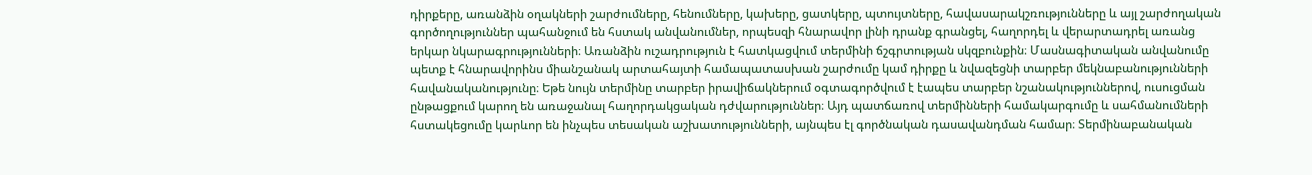դիրքերը, առանձին օղակների շարժումները, հենումները, կախերը, ցատկերը, պտույտները, հավասարակշռությունները և այլ շարժողական գործողություններ պահանջում են հստակ անվանումներ, որպեսզի հնարավոր լինի դրանք գրանցել, հաղորդել և վերարտադրել առանց երկար նկարագրությունների։ Առանձին ուշադրություն է հատկացվում տերմինի ճշգրտության սկզբունքին։ Մասնագիտական անվանումը պետք է հնարավորինս միանշանակ արտահայտի համապատասխան շարժումը կամ դիրքը և նվազեցնի տարբեր մեկնաբանությունների հավանականությունը։ Եթե նույն տերմինը տարբեր իրավիճակներում օգտագործվում է էապես տարբեր նշանակություններով, ուսուցման ընթացքում կարող են առաջանալ հաղորդակցական դժվարություններ։ Այդ պատճառով տերմինների համակարգումը և սահմանումների հստակեցումը կարևոր են ինչպես տեսական աշխատությունների, այնպես էլ գործնական դասավանդման համար։ Տերմինաբանական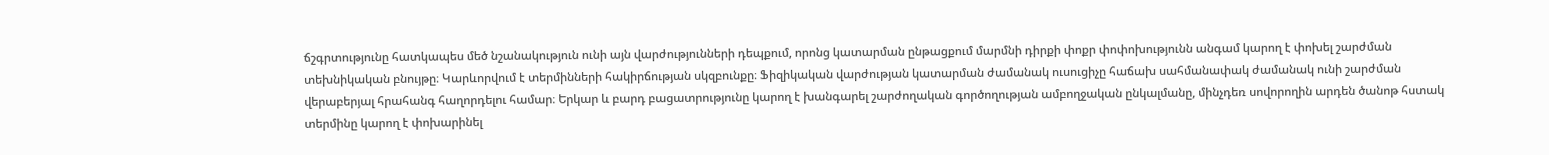ճշգրտությունը հատկապես մեծ նշանակություն ունի այն վարժությունների դեպքում, որոնց կատարման ընթացքում մարմնի դիրքի փոքր փոփոխությունն անգամ կարող է փոխել շարժման տեխնիկական բնույթը։ Կարևորվում է տերմինների հակիրճության սկզբունքը։ Ֆիզիկական վարժության կատարման ժամանակ ուսուցիչը հաճախ սահմանափակ ժամանակ ունի շարժման վերաբերյալ հրահանգ հաղորդելու համար։ Երկար և բարդ բացատրությունը կարող է խանգարել շարժողական գործողության ամբողջական ընկալմանը, մինչդեռ սովորողին արդեն ծանոթ հստակ տերմինը կարող է փոխարինել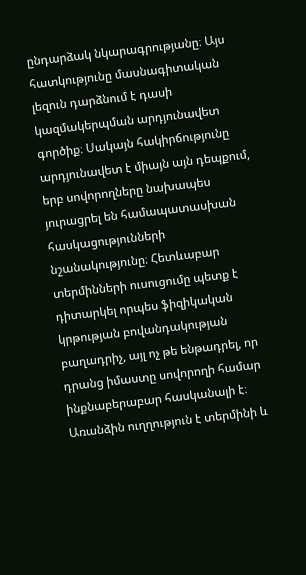ընդարձակ նկարագրությանը։ Այս հատկությունը մասնագիտական լեզուն դարձնում է դասի կազմակերպման արդյունավետ գործիք։ Սակայն հակիրճությունը արդյունավետ է միայն այն դեպքում, երբ սովորողները նախապես յուրացրել են համապատասխան հասկացությունների նշանակությունը։ Հետևաբար տերմինների ուսուցումը պետք է դիտարկել որպես ֆիզիկական կրթության բովանդակության բաղադրիչ, այլ ոչ թե ենթադրել, որ դրանց իմաստը սովորողի համար ինքնաբերաբար հասկանալի է։ Առանձին ուղղություն է տերմինի և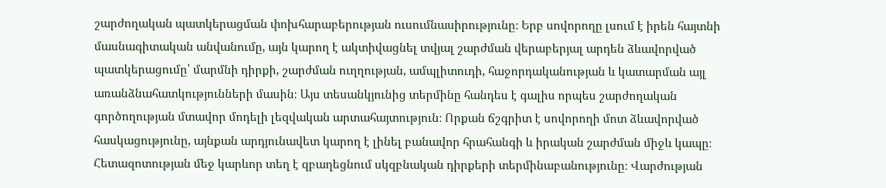շարժողական պատկերացման փոխհարաբերության ուսումնասիրությունը։ Երբ սովորողը լսում է իրեն հայտնի մասնագիտական անվանումը, այն կարող է ակտիվացնել տվյալ շարժման վերաբերյալ արդեն ձևավորված պատկերացումը՝ մարմնի դիրքի, շարժման ուղղության, ամպլիտուդի, հաջորդականության և կատարման այլ առանձնահատկությունների մասին։ Այս տեսանկյունից տերմինը հանդես է գալիս որպես շարժողական գործողության մտավոր մոդելի լեզվական արտահայտություն։ Որքան ճշգրիտ է սովորողի մոտ ձևավորված հասկացությունը, այնքան արդյունավետ կարող է լինել բանավոր հրահանգի և իրական շարժման միջև կապը։ Հետազոտության մեջ կարևոր տեղ է զբաղեցնում սկզբնական դիրքերի տերմինաբանությունը։ Վարժության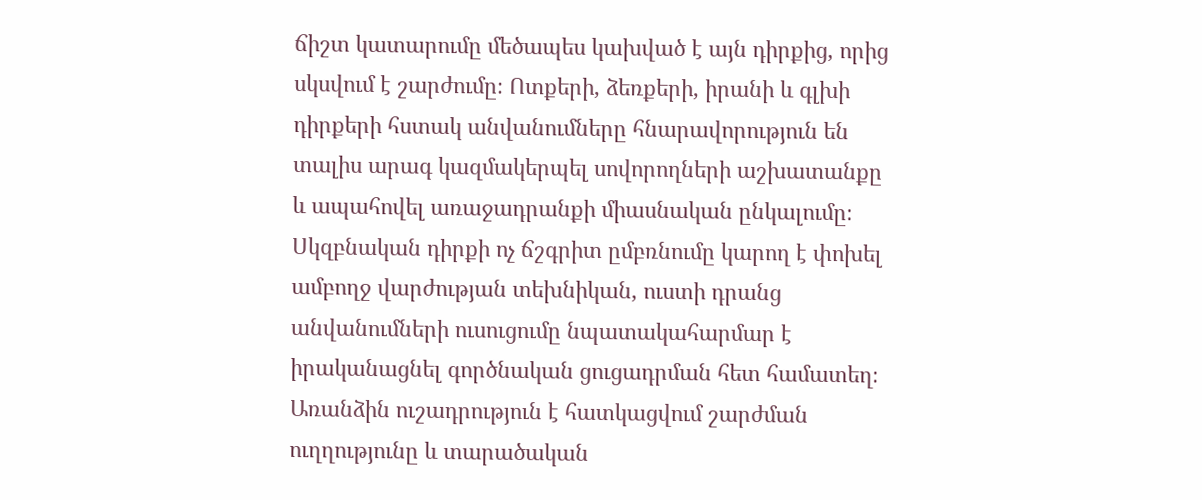ճիշտ կատարումը մեծապես կախված է այն դիրքից, որից սկսվում է շարժումը։ Ոտքերի, ձեռքերի, իրանի և գլխի դիրքերի հստակ անվանումները հնարավորություն են տալիս արագ կազմակերպել սովորողների աշխատանքը և ապահովել առաջադրանքի միասնական ընկալումը։ Սկզբնական դիրքի ոչ ճշգրիտ ըմբռնումը կարող է փոխել ամբողջ վարժության տեխնիկան, ուստի դրանց անվանումների ուսուցումը նպատակահարմար է իրականացնել գործնական ցուցադրման հետ համատեղ։ Առանձին ուշադրություն է հատկացվում շարժման ուղղությունը և տարածական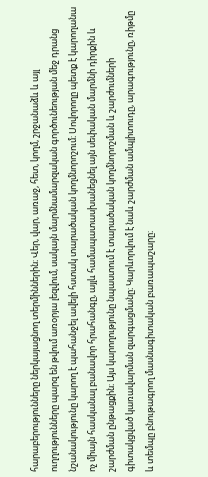հարաբերությունները ներկայացնող տերմիններին։ Վեր, վար, առաջ, հետ, կողմ, շրջանաձև և այլ ուղղությունները պարզ են թվում առօրյա լեզվում, սակայն մարմնամարզական գործունեության մեջ դրանց նշանակությունը կարող է պահանջել ավելի հստակ տարածական կողմնորոշում։ Սովորողը պետք է կարողանա ոչ միայն հասկանալ բանավոր հրահանգը, այլև համապատասխանեցնել այն սեփական մարմնի դիրքին և շարժման ընթացքին։ Այս կարողությունը նպաստում է տարածական կողմնորոշման և շարժումների գիտակցված կառավարման զարգացմանը։ Կարևորվում է նաև շարժման ամպլիտուդը, արագությունը, ռիթմը և տեմպը բնութագրող մասնագիտական բառապաշարը։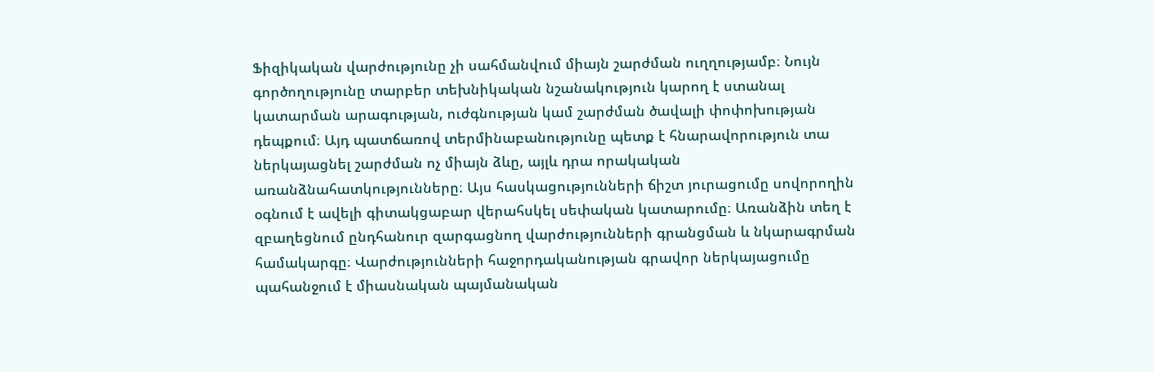Ֆիզիկական վարժությունը չի սահմանվում միայն շարժման ուղղությամբ։ Նույն գործողությունը տարբեր տեխնիկական նշանակություն կարող է ստանալ կատարման արագության, ուժգնության կամ շարժման ծավալի փոփոխության դեպքում։ Այդ պատճառով տերմինաբանությունը պետք է հնարավորություն տա ներկայացնել շարժման ոչ միայն ձևը, այլև դրա որակական առանձնահատկությունները։ Այս հասկացությունների ճիշտ յուրացումը սովորողին օգնում է ավելի գիտակցաբար վերահսկել սեփական կատարումը։ Առանձին տեղ է զբաղեցնում ընդհանուր զարգացնող վարժությունների գրանցման և նկարագրման համակարգը։ Վարժությունների հաջորդականության գրավոր ներկայացումը պահանջում է միասնական պայմանական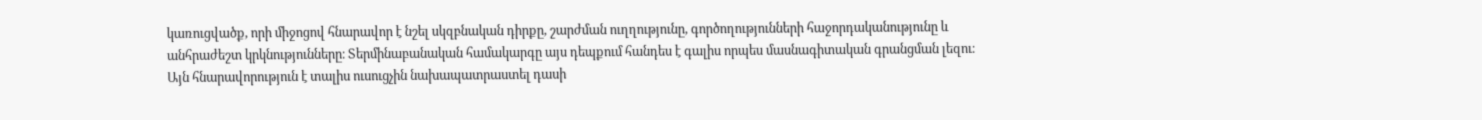կառուցվածք, որի միջոցով հնարավոր է նշել սկզբնական դիրքը, շարժման ուղղությունը, գործողությունների հաջորդականությունը և անհրաժեշտ կրկնությունները։ Տերմինաբանական համակարգը այս դեպքում հանդես է գալիս որպես մասնագիտական գրանցման լեզու։ Այն հնարավորություն է տալիս ուսուցչին նախապատրաստել դասի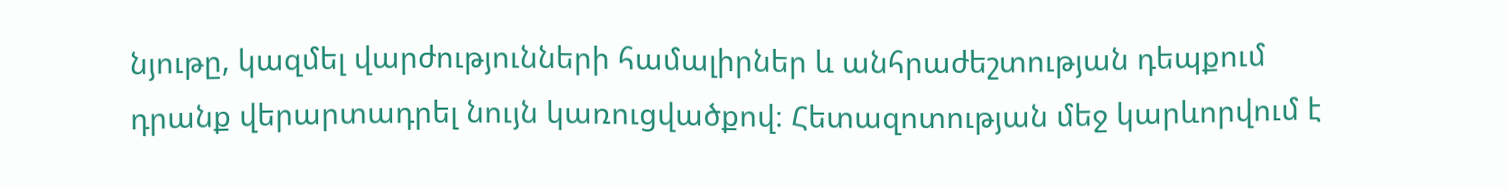նյութը, կազմել վարժությունների համալիրներ և անհրաժեշտության դեպքում դրանք վերարտադրել նույն կառուցվածքով։ Հետազոտության մեջ կարևորվում է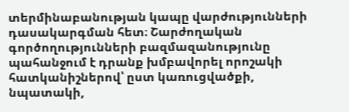տերմինաբանության կապը վարժությունների դասակարգման հետ։ Շարժողական գործողությունների բազմազանությունը պահանջում է դրանք խմբավորել որոշակի հատկանիշներով՝ ըստ կառուցվածքի, նպատակի,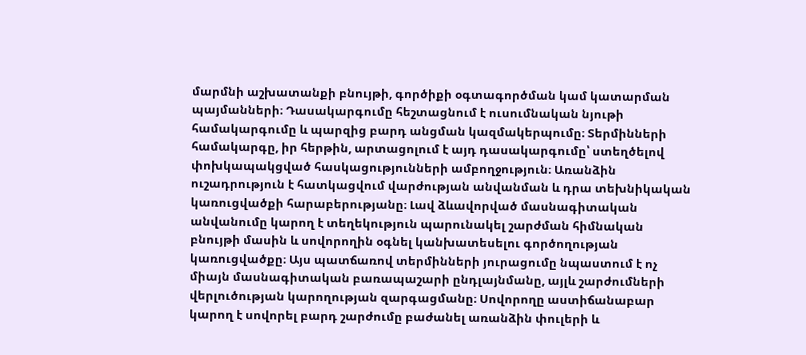մարմնի աշխատանքի բնույթի, գործիքի օգտագործման կամ կատարման պայմանների։ Դասակարգումը հեշտացնում է ուսումնական նյութի համակարգումը և պարզից բարդ անցման կազմակերպումը։ Տերմինների համակարգը, իր հերթին, արտացոլում է այդ դասակարգումը՝ ստեղծելով փոխկապակցված հասկացությունների ամբողջություն։ Առանձին ուշադրություն է հատկացվում վարժության անվանման և դրա տեխնիկական կառուցվածքի հարաբերությանը։ Լավ ձևավորված մասնագիտական անվանումը կարող է տեղեկություն պարունակել շարժման հիմնական բնույթի մասին և սովորողին օգնել կանխատեսելու գործողության կառուցվածքը։ Այս պատճառով տերմինների յուրացումը նպաստում է ոչ միայն մասնագիտական բառապաշարի ընդլայնմանը, այլև շարժումների վերլուծության կարողության զարգացմանը։ Սովորողը աստիճանաբար կարող է սովորել բարդ շարժումը բաժանել առանձին փուլերի և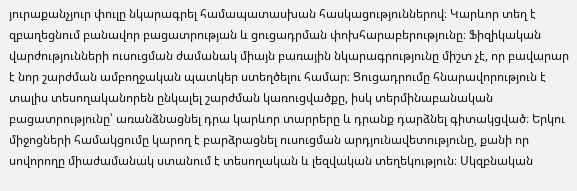յուրաքանչյուր փուլը նկարագրել համապատասխան հասկացություններով։ Կարևոր տեղ է զբաղեցնում բանավոր բացատրության և ցուցադրման փոխհարաբերությունը։ Ֆիզիկական վարժությունների ուսուցման ժամանակ միայն բառային նկարագրությունը միշտ չէ, որ բավարար է նոր շարժման ամբողջական պատկեր ստեղծելու համար։ Ցուցադրումը հնարավորություն է տալիս տեսողականորեն ընկալել շարժման կառուցվածքը, իսկ տերմինաբանական բացատրությունը՝ առանձնացնել դրա կարևոր տարրերը և դրանք դարձնել գիտակցված։ Երկու միջոցների համակցումը կարող է բարձրացնել ուսուցման արդյունավետությունը, քանի որ սովորողը միաժամանակ ստանում է տեսողական և լեզվական տեղեկություն։ Սկզբնական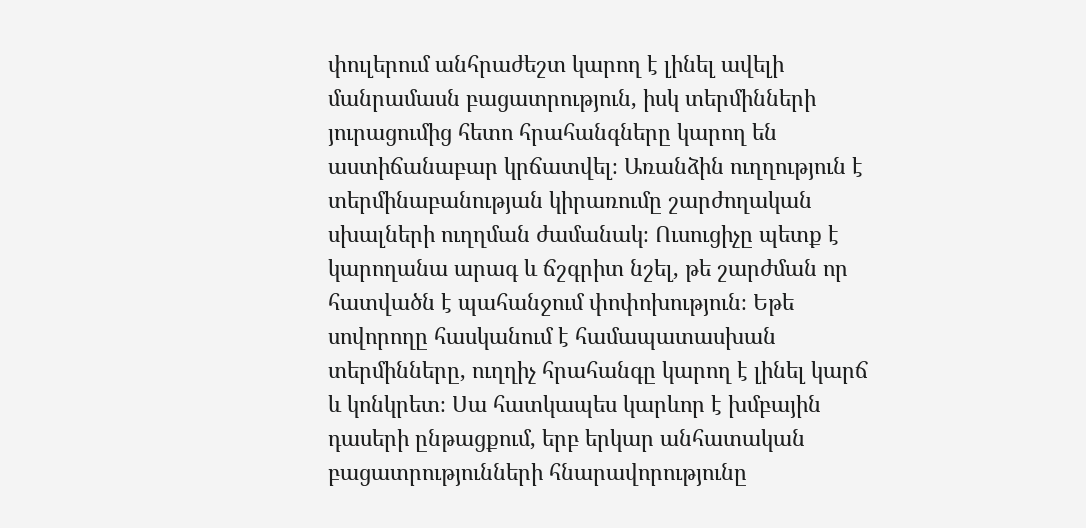փուլերում անհրաժեշտ կարող է լինել ավելի մանրամասն բացատրություն, իսկ տերմինների յուրացումից հետո հրահանգները կարող են աստիճանաբար կրճատվել։ Առանձին ուղղություն է տերմինաբանության կիրառումը շարժողական սխալների ուղղման ժամանակ։ Ուսուցիչը պետք է կարողանա արագ և ճշգրիտ նշել, թե շարժման որ հատվածն է պահանջում փոփոխություն։ Եթե սովորողը հասկանում է համապատասխան տերմինները, ուղղիչ հրահանգը կարող է լինել կարճ և կոնկրետ։ Սա հատկապես կարևոր է խմբային դասերի ընթացքում, երբ երկար անհատական բացատրությունների հնարավորությունը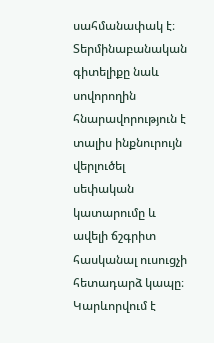սահմանափակ է։ Տերմինաբանական գիտելիքը նաև սովորողին հնարավորություն է տալիս ինքնուրույն վերլուծել սեփական կատարումը և ավելի ճշգրիտ հասկանալ ուսուցչի հետադարձ կապը։ Կարևորվում է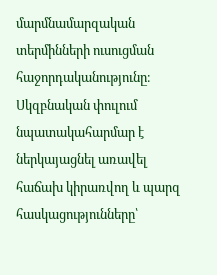մարմնամարզական տերմինների ուսուցման հաջորդականությունը։ Սկզբնական փուլում նպատակահարմար է ներկայացնել առավել հաճախ կիրառվող և պարզ հասկացությունները՝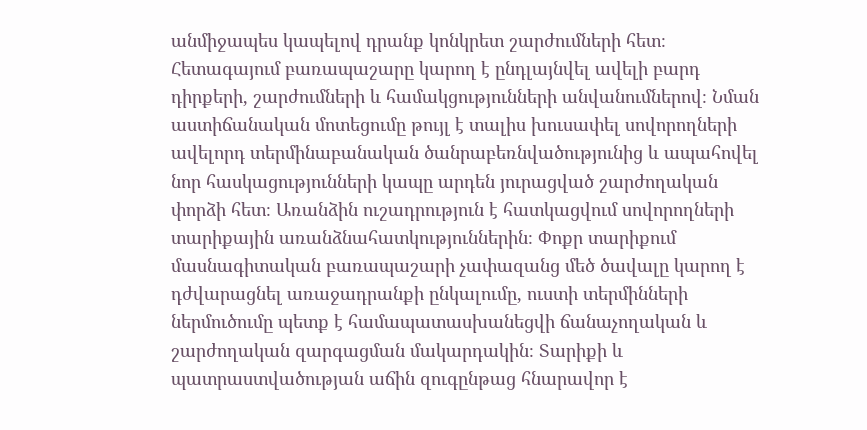անմիջապես կապելով դրանք կոնկրետ շարժումների հետ։ Հետագայում բառապաշարը կարող է ընդլայնվել ավելի բարդ դիրքերի, շարժումների և համակցությունների անվանումներով։ Նման աստիճանական մոտեցումը թույլ է տալիս խուսափել սովորողների ավելորդ տերմինաբանական ծանրաբեռնվածությունից և ապահովել նոր հասկացությունների կապը արդեն յուրացված շարժողական փորձի հետ։ Առանձին ուշադրություն է հատկացվում սովորողների տարիքային առանձնահատկություններին։ Փոքր տարիքում մասնագիտական բառապաշարի չափազանց մեծ ծավալը կարող է դժվարացնել առաջադրանքի ընկալումը, ուստի տերմինների ներմուծումը պետք է համապատասխանեցվի ճանաչողական և շարժողական զարգացման մակարդակին։ Տարիքի և պատրաստվածության աճին զուգընթաց հնարավոր է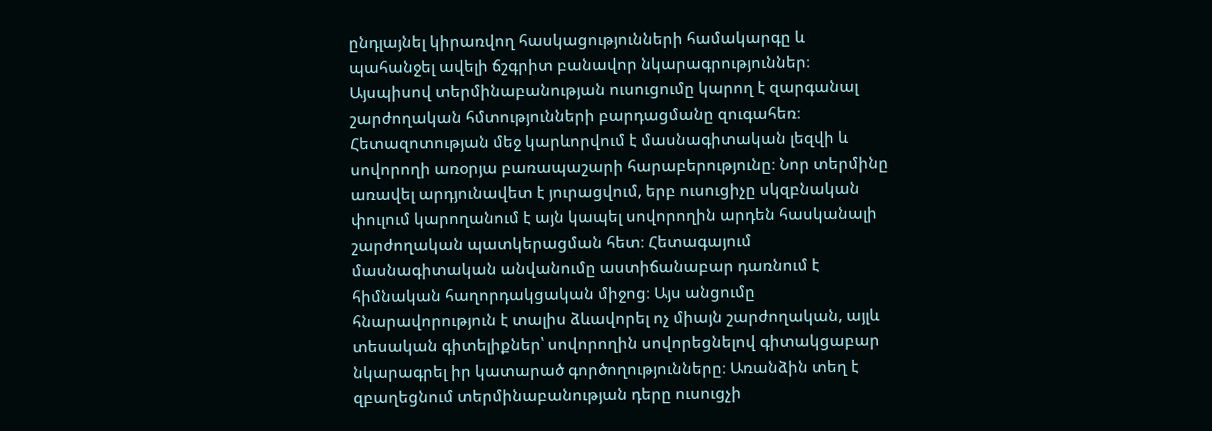ընդլայնել կիրառվող հասկացությունների համակարգը և պահանջել ավելի ճշգրիտ բանավոր նկարագրություններ։ Այսպիսով տերմինաբանության ուսուցումը կարող է զարգանալ շարժողական հմտությունների բարդացմանը զուգահեռ։ Հետազոտության մեջ կարևորվում է մասնագիտական լեզվի և սովորողի առօրյա բառապաշարի հարաբերությունը։ Նոր տերմինը առավել արդյունավետ է յուրացվում, երբ ուսուցիչը սկզբնական փուլում կարողանում է այն կապել սովորողին արդեն հասկանալի շարժողական պատկերացման հետ։ Հետագայում մասնագիտական անվանումը աստիճանաբար դառնում է հիմնական հաղորդակցական միջոց։ Այս անցումը հնարավորություն է տալիս ձևավորել ոչ միայն շարժողական, այլև տեսական գիտելիքներ՝ սովորողին սովորեցնելով գիտակցաբար նկարագրել իր կատարած գործողությունները։ Առանձին տեղ է զբաղեցնում տերմինաբանության դերը ուսուցչի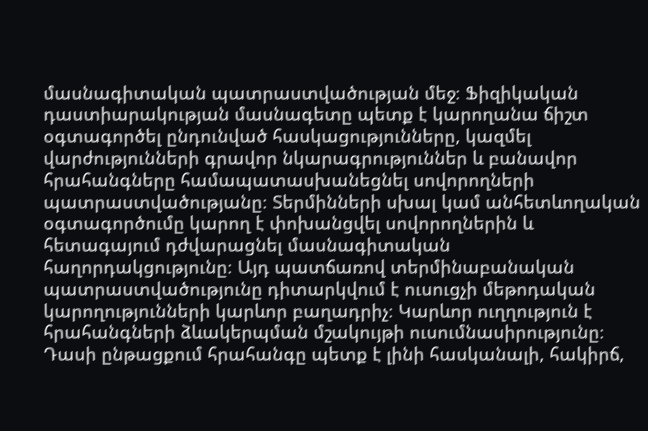մասնագիտական պատրաստվածության մեջ։ Ֆիզիկական դաստիարակության մասնագետը պետք է կարողանա ճիշտ օգտագործել ընդունված հասկացությունները, կազմել վարժությունների գրավոր նկարագրություններ և բանավոր հրահանգները համապատասխանեցնել սովորողների պատրաստվածությանը։ Տերմինների սխալ կամ անհետևողական օգտագործումը կարող է փոխանցվել սովորողներին և հետագայում դժվարացնել մասնագիտական հաղորդակցությունը։ Այդ պատճառով տերմինաբանական պատրաստվածությունը դիտարկվում է ուսուցչի մեթոդական կարողությունների կարևոր բաղադրիչ։ Կարևոր ուղղություն է հրահանգների ձևակերպման մշակույթի ուսումնասիրությունը։ Դասի ընթացքում հրահանգը պետք է լինի հասկանալի, հակիրճ,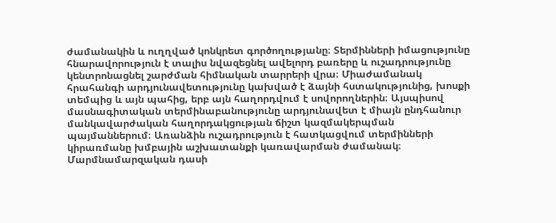ժամանակին և ուղղված կոնկրետ գործողությանը։ Տերմինների իմացությունը հնարավորություն է տալիս նվազեցնել ավելորդ բառերը և ուշադրությունը կենտրոնացնել շարժման հիմնական տարրերի վրա։ Միաժամանակ հրահանգի արդյունավետությունը կախված է ձայնի հստակությունից, խոսքի տեմպից և այն պահից, երբ այն հաղորդվում է սովորողներին։ Այսպիսով մասնագիտական տերմինաբանությունը արդյունավետ է միայն ընդհանուր մանկավարժական հաղորդակցության ճիշտ կազմակերպման պայմաններում։ Առանձին ուշադրություն է հատկացվում տերմինների կիրառմանը խմբային աշխատանքի կառավարման ժամանակ։ Մարմնամարզական դասի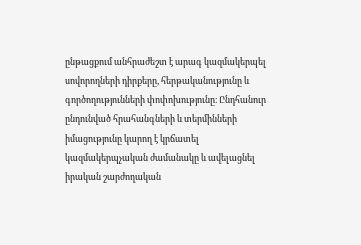ընթացքում անհրաժեշտ է արագ կազմակերպել սովորողների դիրքերը, հերթականությունը և գործողությունների փոփոխությունը։ Ընդհանուր ընդունված հրահանգների և տերմինների իմացությունը կարող է կրճատել կազմակերպչական ժամանակը և ավելացնել իրական շարժողական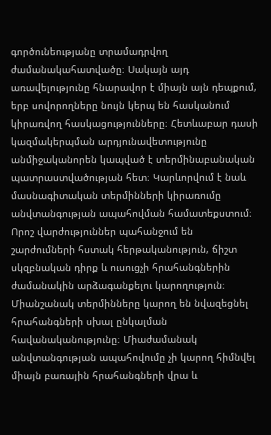գործունեությանը տրամադրվող ժամանակահատվածը։ Սակայն այդ առավելությունը հնարավոր է միայն այն դեպքում, երբ սովորողները նույն կերպ են հասկանում կիրառվող հասկացությունները։ Հետևաբար դասի կազմակերպման արդյունավետությունը անմիջականորեն կապված է տերմինաբանական պատրաստվածության հետ։ Կարևորվում է նաև մասնագիտական տերմինների կիրառումը անվտանգության ապահովման համատեքստում։ Որոշ վարժություններ պահանջում են շարժումների հստակ հերթականություն, ճիշտ սկզբնական դիրք և ուսուցչի հրահանգներին ժամանակին արձագանքելու կարողություն։ Միանշանակ տերմինները կարող են նվազեցնել հրահանգների սխալ ընկալման հավանականությունը։ Միաժամանակ անվտանգության ապահովումը չի կարող հիմնվել միայն բառային հրահանգների վրա և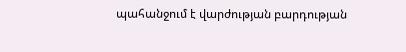պահանջում է վարժության բարդության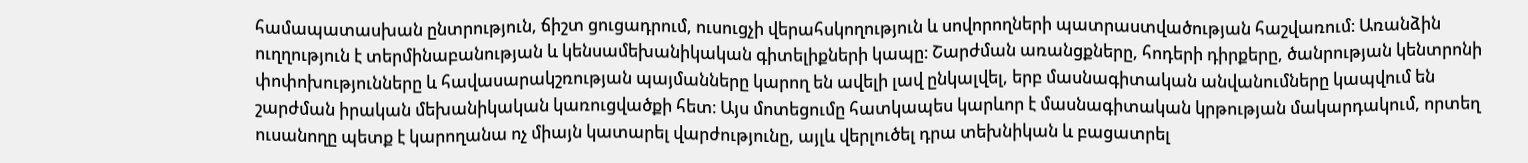համապատասխան ընտրություն, ճիշտ ցուցադրում, ուսուցչի վերահսկողություն և սովորողների պատրաստվածության հաշվառում։ Առանձին ուղղություն է տերմինաբանության և կենսամեխանիկական գիտելիքների կապը։ Շարժման առանցքները, հոդերի դիրքերը, ծանրության կենտրոնի փոփոխությունները և հավասարակշռության պայմանները կարող են ավելի լավ ընկալվել, երբ մասնագիտական անվանումները կապվում են շարժման իրական մեխանիկական կառուցվածքի հետ։ Այս մոտեցումը հատկապես կարևոր է մասնագիտական կրթության մակարդակում, որտեղ ուսանողը պետք է կարողանա ոչ միայն կատարել վարժությունը, այլև վերլուծել դրա տեխնիկան և բացատրել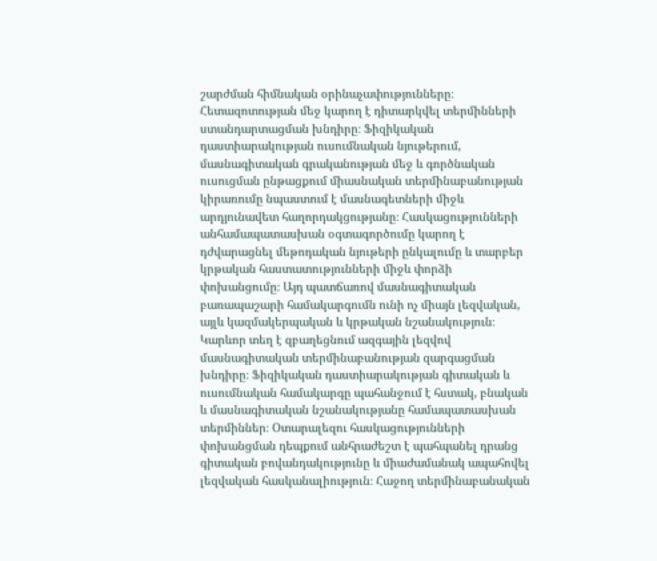շարժման հիմնական օրինաչափությունները։ Հետազոտության մեջ կարող է դիտարկվել տերմինների ստանդարտացման խնդիրը։ Ֆիզիկական դաստիարակության ուսումնական նյութերում, մասնագիտական գրականության մեջ և գործնական ուսուցման ընթացքում միասնական տերմինաբանության կիրառումը նպաստում է մասնագետների միջև արդյունավետ հաղորդակցությանը։ Հասկացությունների անհամապատասխան օգտագործումը կարող է դժվարացնել մեթոդական նյութերի ընկալումը և տարբեր կրթական հաստատությունների միջև փորձի փոխանցումը։ Այդ պատճառով մասնագիտական բառապաշարի համակարգումն ունի ոչ միայն լեզվական, այլև կազմակերպական և կրթական նշանակություն։ Կարևոր տեղ է զբաղեցնում ազգային լեզվով մասնագիտական տերմինաբանության զարգացման խնդիրը։ Ֆիզիկական դաստիարակության գիտական և ուսումնական համակարգը պահանջում է հստակ, բնական և մասնագիտական նշանակությանը համապատասխան տերմիններ։ Օտարալեզու հասկացությունների փոխանցման դեպքում անհրաժեշտ է պահպանել դրանց գիտական բովանդակությունը և միաժամանակ ապահովել լեզվական հասկանալիություն։ Հաջող տերմինաբանական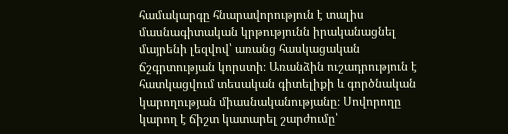համակարգը հնարավորություն է տալիս մասնագիտական կրթությունն իրականացնել մայրենի լեզվով՝ առանց հասկացական ճշգրտության կորստի։ Առանձին ուշադրություն է հատկացվում տեսական գիտելիքի և գործնական կարողության միասնականությանը։ Սովորողը կարող է ճիշտ կատարել շարժումը՝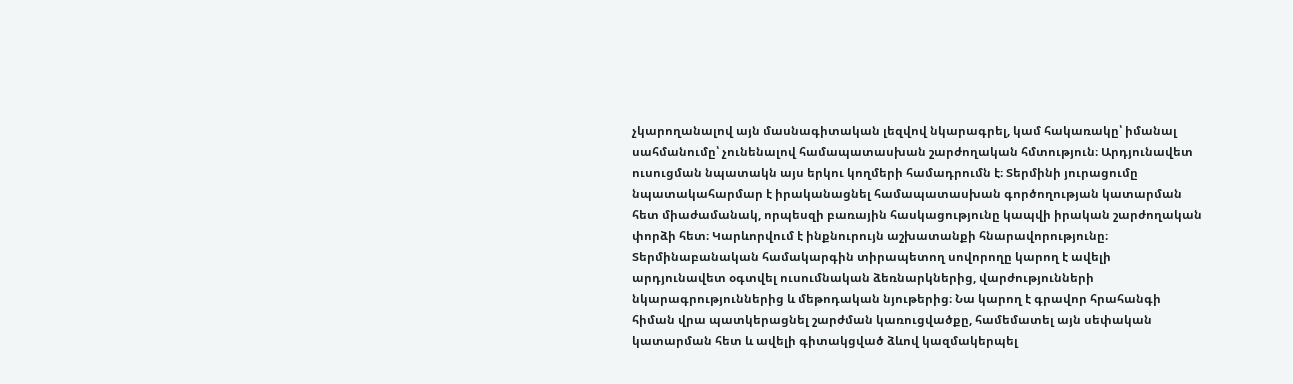չկարողանալով այն մասնագիտական լեզվով նկարագրել, կամ հակառակը՝ իմանալ սահմանումը՝ չունենալով համապատասխան շարժողական հմտություն։ Արդյունավետ ուսուցման նպատակն այս երկու կողմերի համադրումն է։ Տերմինի յուրացումը նպատակահարմար է իրականացնել համապատասխան գործողության կատարման հետ միաժամանակ, որպեսզի բառային հասկացությունը կապվի իրական շարժողական փորձի հետ։ Կարևորվում է ինքնուրույն աշխատանքի հնարավորությունը։ Տերմինաբանական համակարգին տիրապետող սովորողը կարող է ավելի արդյունավետ օգտվել ուսումնական ձեռնարկներից, վարժությունների նկարագրություններից և մեթոդական նյութերից։ Նա կարող է գրավոր հրահանգի հիման վրա պատկերացնել շարժման կառուցվածքը, համեմատել այն սեփական կատարման հետ և ավելի գիտակցված ձևով կազմակերպել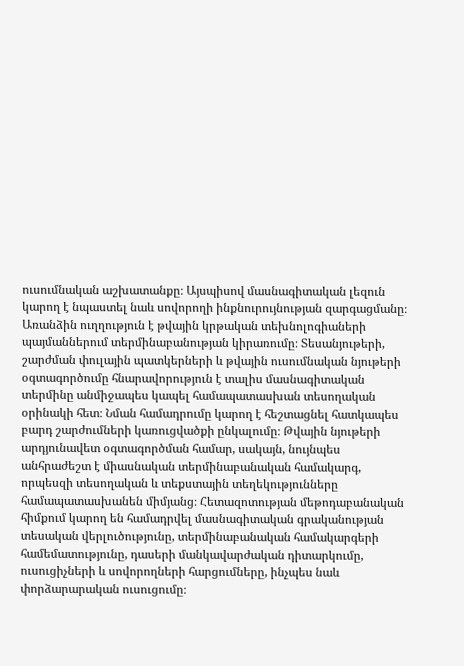ուսումնական աշխատանքը։ Այսպիսով մասնագիտական լեզուն կարող է նպաստել նաև սովորողի ինքնուրույնության զարգացմանը։ Առանձին ուղղություն է թվային կրթական տեխնոլոգիաների պայմաններում տերմինաբանության կիրառումը։ Տեսանյութերի, շարժման փուլային պատկերների և թվային ուսումնական նյութերի օգտագործումը հնարավորություն է տալիս մասնագիտական տերմինը անմիջապես կապել համապատասխան տեսողական օրինակի հետ։ Նման համադրումը կարող է հեշտացնել հատկապես բարդ շարժումների կառուցվածքի ընկալումը։ Թվային նյութերի արդյունավետ օգտագործման համար, սակայն, նույնպես անհրաժեշտ է միասնական տերմինաբանական համակարգ, որպեսզի տեսողական և տեքստային տեղեկությունները համապատասխանեն միմյանց։ Հետազոտության մեթոդաբանական հիմքում կարող են համադրվել մասնագիտական գրականության տեսական վերլուծությունը, տերմինաբանական համակարգերի համեմատությունը, դասերի մանկավարժական դիտարկումը, ուսուցիչների և սովորողների հարցումները, ինչպես նաև փորձարարական ուսուցումը։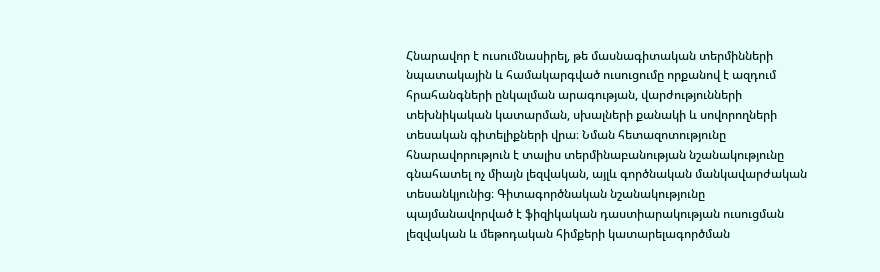Հնարավոր է ուսումնասիրել, թե մասնագիտական տերմինների նպատակային և համակարգված ուսուցումը որքանով է ազդում հրահանգների ընկալման արագության, վարժությունների տեխնիկական կատարման, սխալների քանակի և սովորողների տեսական գիտելիքների վրա։ Նման հետազոտությունը հնարավորություն է տալիս տերմինաբանության նշանակությունը գնահատել ոչ միայն լեզվական, այլև գործնական մանկավարժական տեսանկյունից։ Գիտագործնական նշանակությունը պայմանավորված է ֆիզիկական դաստիարակության ուսուցման լեզվական և մեթոդական հիմքերի կատարելագործման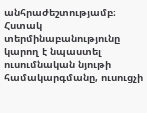անհրաժեշտությամբ։ Հստակ տերմինաբանությունը կարող է նպաստել ուսումնական նյութի համակարգմանը, ուսուցչի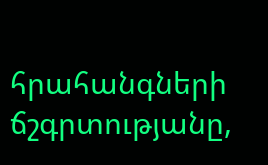հրահանգների ճշգրտությանը,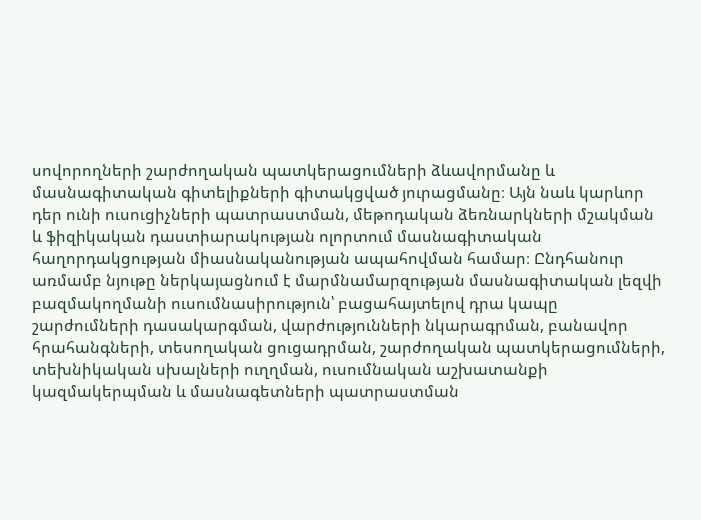սովորողների շարժողական պատկերացումների ձևավորմանը և մասնագիտական գիտելիքների գիտակցված յուրացմանը։ Այն նաև կարևոր դեր ունի ուսուցիչների պատրաստման, մեթոդական ձեռնարկների մշակման և ֆիզիկական դաստիարակության ոլորտում մասնագիտական հաղորդակցության միասնականության ապահովման համար։ Ընդհանուր առմամբ նյութը ներկայացնում է մարմնամարզության մասնագիտական լեզվի բազմակողմանի ուսումնասիրություն՝ բացահայտելով դրա կապը շարժումների դասակարգման, վարժությունների նկարագրման, բանավոր հրահանգների, տեսողական ցուցադրման, շարժողական պատկերացումների, տեխնիկական սխալների ուղղման, ուսումնական աշխատանքի կազմակերպման և մասնագետների պատրաստման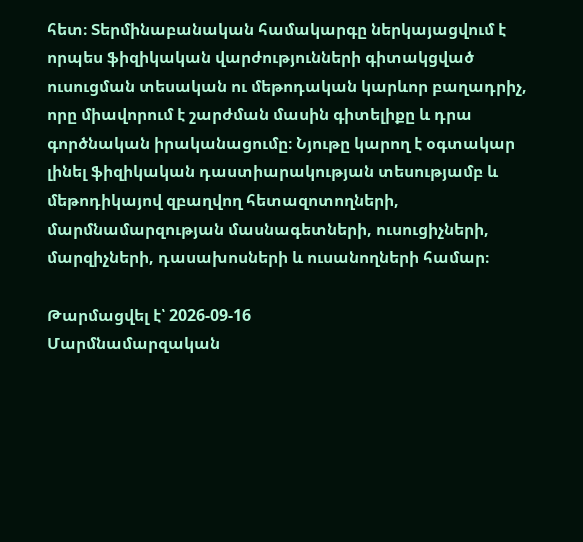հետ։ Տերմինաբանական համակարգը ներկայացվում է որպես ֆիզիկական վարժությունների գիտակցված ուսուցման տեսական ու մեթոդական կարևոր բաղադրիչ, որը միավորում է շարժման մասին գիտելիքը և դրա գործնական իրականացումը։ Նյութը կարող է օգտակար լինել ֆիզիկական դաստիարակության տեսությամբ և մեթոդիկայով զբաղվող հետազոտողների, մարմնամարզության մասնագետների, ուսուցիչների, մարզիչների, դասախոսների և ուսանողների համար։

Թարմացվել է՝ 2026-09-16
Մարմնամարզական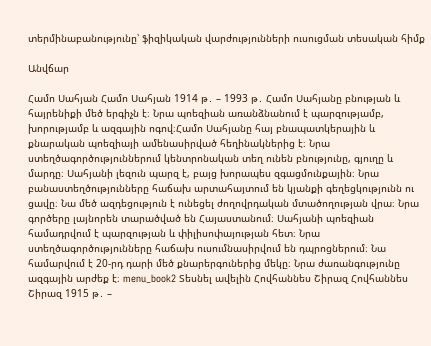տերմինաբանությունը՝ ֆիզիկական վարժությունների ուսուցման տեսական հիմք

Անվճար

Համո Սահյան Համո Սահյան 1914 թ․ – 1993 թ․ Համո Սահյանը բնության և հայրենիքի մեծ երգիչն է։ Նրա պոեզիան առանձնանում է պարզությամբ, խորությամբ և ազգային ոգով։Համո Սահյանը հայ բնապատկերային և քնարական պոեզիայի ամենասիրված հեղինակներից է։ Նրա ստեղծագործություններում կենտրոնական տեղ ունեն բնությունը, գյուղը և մարդը։ Սահյանի լեզուն պարզ է, բայց խորապես զգացմունքային։ Նրա բանաստեղծությունները հաճախ արտահայտում են կյանքի գեղեցկությունն ու ցավը։ Նա մեծ ազդեցություն է ունեցել ժողովրդական մտածողության վրա։ Նրա գործերը լայնորեն տարածված են Հայաստանում։ Սահյանի պոեզիան համադրվում է պարզության և փիլիսոփայության հետ։ Նրա ստեղծագործությունները հաճախ ուսումնասիրվում են դպրոցներում։ Նա համարվում է 20-րդ դարի մեծ քնարերգուներից մեկը։ Նրա ժառանգությունը ազգային արժեք է։ menu_book2 Տեսնել ավելին Հովհաննես Շիրազ Հովհաննես Շիրազ 1915 թ․ –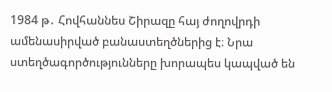1984 թ․ Հովհաննես Շիրազը հայ ժողովրդի ամենասիրված բանաստեղծներից է։ Նրա ստեղծագործությունները խորապես կապված են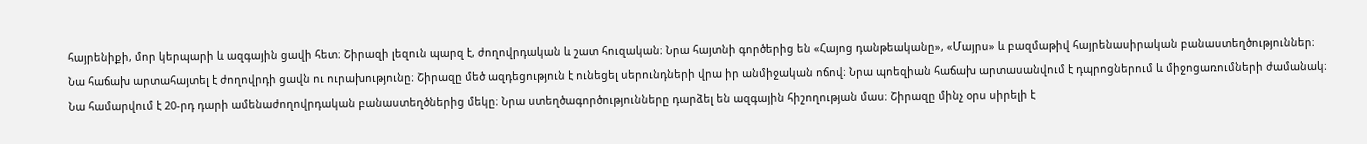հայրենիքի, մոր կերպարի և ազգային ցավի հետ։ Շիրազի լեզուն պարզ է, ժողովրդական և շատ հուզական։ Նրա հայտնի գործերից են «Հայոց դանթեականը», «Մայրս» և բազմաթիվ հայրենասիրական բանաստեղծություններ։ Նա հաճախ արտահայտել է ժողովրդի ցավն ու ուրախությունը։ Շիրազը մեծ ազդեցություն է ունեցել սերունդների վրա իր անմիջական ոճով։ Նրա պոեզիան հաճախ արտասանվում է դպրոցներում և միջոցառումների ժամանակ։ Նա համարվում է 20-րդ դարի ամենաժողովրդական բանաստեղծներից մեկը։ Նրա ստեղծագործությունները դարձել են ազգային հիշողության մաս։ Շիրազը մինչ օրս սիրելի է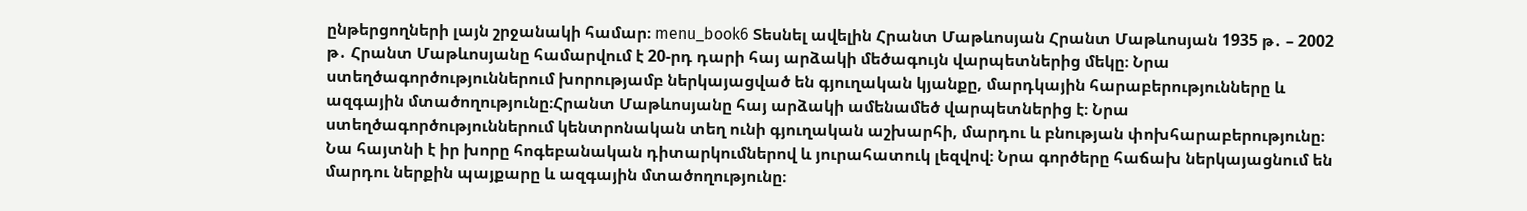ընթերցողների լայն շրջանակի համար։ menu_book6 Տեսնել ավելին Հրանտ Մաթևոսյան Հրանտ Մաթևոսյան 1935 թ․ – 2002 թ․ Հրանտ Մաթևոսյանը համարվում է 20-րդ դարի հայ արձակի մեծագույն վարպետներից մեկը։ Նրա ստեղծագործություններում խորությամբ ներկայացված են գյուղական կյանքը, մարդկային հարաբերությունները և ազգային մտածողությունը։Հրանտ Մաթևոսյանը հայ արձակի ամենամեծ վարպետներից է։ Նրա ստեղծագործություններում կենտրոնական տեղ ունի գյուղական աշխարհի, մարդու և բնության փոխհարաբերությունը։ Նա հայտնի է իր խորը հոգեբանական դիտարկումներով և յուրահատուկ լեզվով։ Նրա գործերը հաճախ ներկայացնում են մարդու ներքին պայքարը և ազգային մտածողությունը։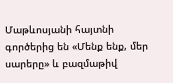Մաթևոսյանի հայտնի գործերից են «Մենք ենք, մեր սարերը» և բազմաթիվ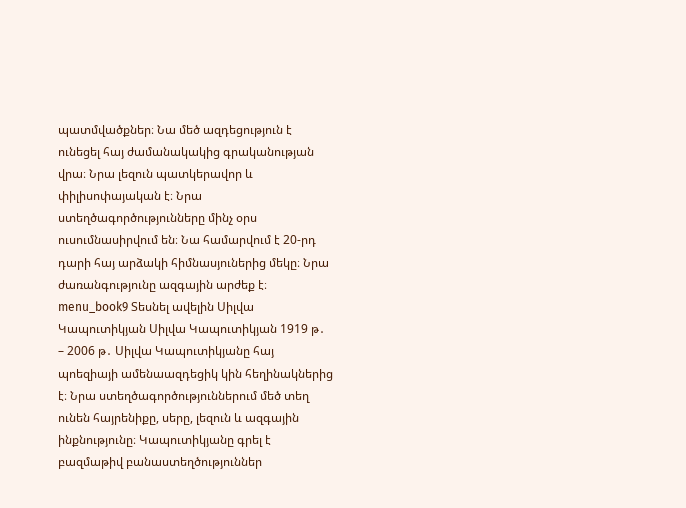պատմվածքներ։ Նա մեծ ազդեցություն է ունեցել հայ ժամանակակից գրականության վրա։ Նրա լեզուն պատկերավոր և փիլիսոփայական է։ Նրա ստեղծագործությունները մինչ օրս ուսումնասիրվում են։ Նա համարվում է 20-րդ դարի հայ արձակի հիմնասյուներից մեկը։ Նրա ժառանգությունը ազգային արժեք է։ menu_book9 Տեսնել ավելին Սիլվա Կապուտիկյան Սիլվա Կապուտիկյան 1919 թ․ – 2006 թ․ Սիլվա Կապուտիկյանը հայ պոեզիայի ամենաազդեցիկ կին հեղինակներից է։ Նրա ստեղծագործություններում մեծ տեղ ունեն հայրենիքը, սերը, լեզուն և ազգային ինքնությունը։ Կապուտիկյանը գրել է բազմաթիվ բանաստեղծություններ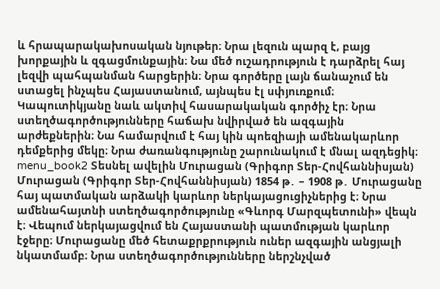և հրապարակախոսական նյութեր։ Նրա լեզուն պարզ է, բայց խորքային և զգացմունքային։ Նա մեծ ուշադրություն է դարձրել հայ լեզվի պահպանման հարցերին։ Նրա գործերը լայն ճանաչում են ստացել ինչպես Հայաստանում, այնպես էլ սփյուռքում։ Կապուտիկյանը նաև ակտիվ հասարակական գործիչ էր։ Նրա ստեղծագործությունները հաճախ նվիրված են ազգային արժեքներին։ Նա համարվում է հայ կին պոեզիայի ամենակարևոր դեմքերից մեկը։ Նրա ժառանգությունը շարունակում է մնալ ազդեցիկ։ menu_book2 Տեսնել ավելին Մուրացան (Գրիգոր Տեր-Հովհաննիսյան) Մուրացան (Գրիգոր Տեր-Հովհաննիսյան) 1854 թ․ – 1908 թ․ Մուրացանը հայ պատմական արձակի կարևոր ներկայացուցիչներից է։ Նրա ամենահայտնի ստեղծագործությունը «Գևորգ Մարզպետունի» վեպն է։ Վեպում ներկայացվում են Հայաստանի պատմության կարևոր էջերը։ Մուրացանը մեծ հետաքրքրություն ուներ ազգային անցյալի նկատմամբ։ Նրա ստեղծագործությունները ներշնչված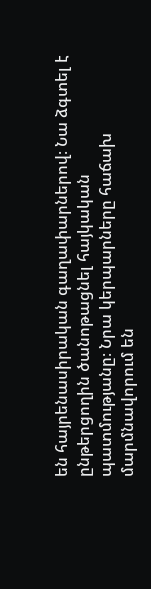են հայրենասիրական գաղափարներով։ Նա ձգտել է ընթերցողին ծանոթացնել հայկական պատմությանը։ Նրա կերպարները հաճախ մարմնավորում են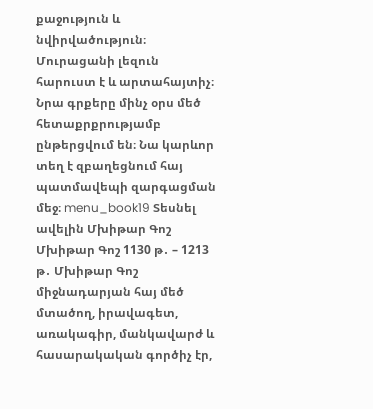քաջություն և նվիրվածություն։ Մուրացանի լեզուն հարուստ է և արտահայտիչ։ Նրա գրքերը մինչ օրս մեծ հետաքրքրությամբ ընթերցվում են։ Նա կարևոր տեղ է զբաղեցնում հայ պատմավեպի զարգացման մեջ։ menu_book19 Տեսնել ավելին Մխիթար Գոշ Մխիթար Գոշ 1130 թ․ – 1213 թ․ Մխիթար Գոշ միջնադարյան հայ մեծ մտածող, իրավագետ, առակագիր, մանկավարժ և հասարակական գործիչ էր,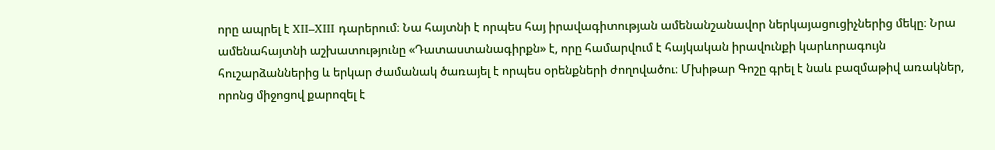որը ապրել է XII–XIII դարերում։ Նա հայտնի է որպես հայ իրավագիտության ամենանշանավոր ներկայացուցիչներից մեկը։ Նրա ամենահայտնի աշխատությունը «Դատաստանագիրքն» է, որը համարվում է հայկական իրավունքի կարևորագույն հուշարձաններից և երկար ժամանակ ծառայել է որպես օրենքների ժողովածու։ Մխիթար Գոշը գրել է նաև բազմաթիվ առակներ, որոնց միջոցով քարոզել է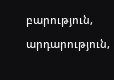բարություն, արդարություն,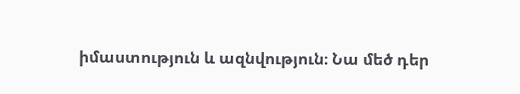իմաստություն և ազնվություն։ Նա մեծ դեր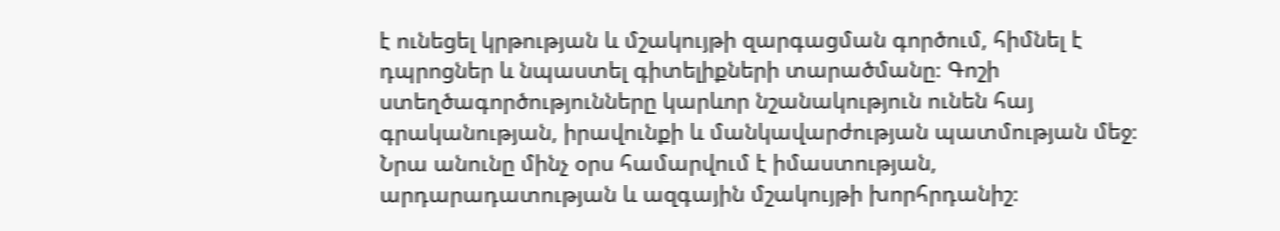է ունեցել կրթության և մշակույթի զարգացման գործում, հիմնել է դպրոցներ և նպաստել գիտելիքների տարածմանը։ Գոշի ստեղծագործությունները կարևոր նշանակություն ունեն հայ գրականության, իրավունքի և մանկավարժության պատմության մեջ։ Նրա անունը մինչ օրս համարվում է իմաստության, արդարադատության և ազգային մշակույթի խորհրդանիշ։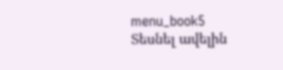menu_book5 Տեսնել ավելին